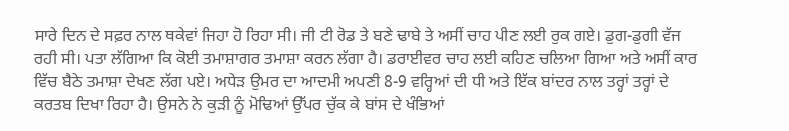ਸਾਰੇ ਦਿਨ ਦੇ ਸਫ਼ਰ ਨਾਲ ਥਕੇਵਾਂ ਜਿਹਾ ਹੋ ਰਿਹਾ ਸੀ। ਜੀ ਟੀ ਰੋਡ ਤੇ ਬਣੇ ਢਾਬੇ ਤੇ ਅਸੀਂ ਚਾਹ ਪੀਣ ਲਈ ਰੁਕ ਗਏ। ਡੁਗ-ਡੁਗੀ ਵੱਜ ਰਹੀ ਸੀ। ਪਤਾ ਲੱਗਿਆ ਕਿ ਕੋਈ ਤਮਾਸ਼ਾਗਰ ਤਮਾਸ਼ਾ ਕਰਨ ਲੱਗਾ ਹੈ। ਡਰਾਈਵਰ ਚਾਹ ਲਈ ਕਹਿਣ ਚਲਿਆ ਗਿਆ ਅਤੇ ਅਸੀਂ ਕਾਰ ਵਿੱਚ ਬੈਠੇ ਤਮਾਸ਼ਾ ਦੇਖਣ ਲੱਗ ਪਏ। ਅਧੇੜ ਉਮਰ ਦਾ ਆਦਮੀ ਅਪਣੀ 8-9 ਵਰ੍ਹਿਆਂ ਦੀ ਧੀ ਅਤੇ ਇੱਕ ਬਾਂਦਰ ਨਾਲ ਤਰ੍ਹਾਂ ਤਰ੍ਹਾਂ ਦੇ ਕਰਤਬ ਦਿਖਾ ਰਿਹਾ ਹੈ। ਉਸਨੇ ਨੇ ਕੁੜੀ ਨੂੰ ਮੋਢਿਆਂ ਉੱਪਰ ਚੁੱਕ ਕੇ ਬਾਂਸ ਦੇ ਖੰਭਿਆਂ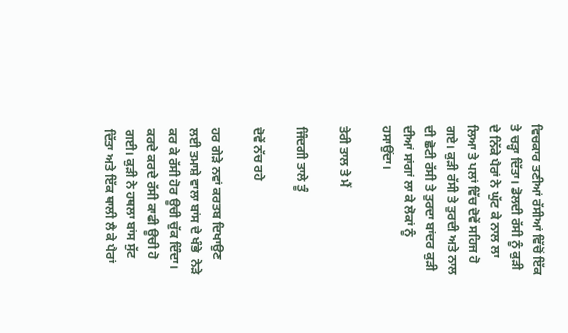ਵਿਚਕਾਰ ਤਣੀਆਂ ਰੱਸੀਆਂ ਵਿੱਚੋਂ ਇੱਕ ਤੇ ਚੜ੍ਹਾ ਦਿੱਤਾ। ਡੋਲਦੀ ਰੱਸੀ ਨੂੰ ਕੁੜੀ ਦੇ ਨਿੱਕੇ ਪੈਰਾਂ ਨੇ ਘੁੱਟ ਕੇ ਨਾਲ ਲਾ ਲਿਆ ਤੇ ਪਲਾਂ ਵਿੱਚ ਦੋਵੇਂ ਸਹਿਜ ਹੋ ਗਏ। ਕੁੜੀ ਰੱਸੀ ਤੇ ਤੁਰਦੀ ਅਤੇ ਨਾਲ ਦੀ ਛੋਟੀ ਰੱਸੀ ਤੇ ਤੁਰਦਾ ਬਾਂਦਰ ਕੁੜੀ ਦੀਆਂ ਸਾਂਗਾਂ ਲਾ ਕੇ ਲੋਕਾਂ ਨੂੰ ਹਸਾਉਂਦਾ।

ਤੇਰੀ ਤਾਲ ਤੇ ਮੈਂ

ਜਿੰਦਗੀ ਤਾਲੇ ਤੂੰ

ਦੋਵੇਂ ਨੱਚ ਰਹੇ

ਹਰ ਗੇੜੇ ਨਵਾਂ ਕਰਤਬ ਦਿਖਾਉਣ ਲਈ ਤਮਾਸ਼ੇ ਵਾਲਾ ਬਾਂਸ ਦੇ ਖੰਭੇ  ਨੇੜੇ ਕਰ ਕੇ ਰੱਸੀ ਹੋਰ ਊਚੀ ਚੁੱਕ ਦਿੰਦਾ। ਕਰਦੇ ਕਰਦੇ ਰੱਸੀ ਕਾਫੀ ਊਚੀ ਹੋ ਗਈ। ਕੁੜੀ ਨੇ ਹਥਲਾ ਬਾਂਸ ਸੁੱਟ ਦਿੱਤਾ ਅਤੇ ਇੱਕ ਥਾਲੀ ਲੈ ਕੇ ਪੈਰਾਂ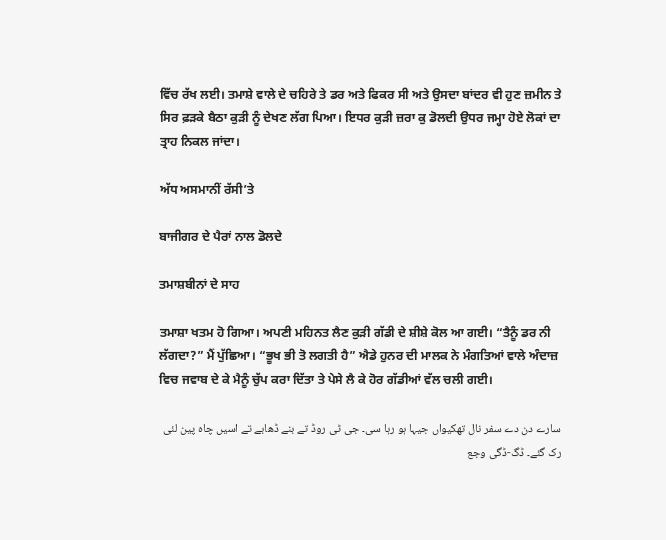ਵਿੱਚ ਰੱਖ ਲਈ। ਤਮਾਸ਼ੇ ਵਾਲੇ ਦੇ ਚਹਿਰੇ ਤੇ ਡਰ ਅਤੇ ਫਿਕਰ ਸੀ ਅਤੇ ਉਸਦਾ ਬਾਂਦਰ ਵੀ ਹੁਣ ਜ਼ਮੀਨ ਤੇ ਸਿਰ ਫ਼ੜਕੇ ਬੈਠਾ ਕੁੜੀ ਨੂੰ ਦੇਖਣ ਲੱਗ ਪਿਆ। ਇਧਰ ਕੁੜੀ ਜ਼ਰਾ ਕੁ ਡੋਲਦੀ ਉਧਰ ਜਮ੍ਹਾ ਹੋਏ ਲੋਕਾਂ ਦਾ ਤ੍ਰਾਹ ਨਿਕਲ ਜਾਂਦਾ।

ਅੱਧ ਅਸਮਾਨੀਂ ਰੱਸੀ’ਤੇ

ਬਾਜੀਗਰ ਦੇ ਪੈਰਾਂ ਨਾਲ ਡੋਲਦੇ

ਤਮਾਸ਼ਬੀਨਾਂ ਦੇ ਸਾਹ

ਤਮਾਸ਼ਾ ਖਤਮ ਹੋ ਗਿਆ। ਅਪਣੀ ਮਹਿਨਤ ਲੈਣ ਕੁੜੀ ਗੱਡੀ ਦੇ ਸ਼ੀਸ਼ੇ ਕੋਲ ਆ ਗਈ। “ਤੈਨੂੰ ਡਰ ਨੀ ਲੱਗਦਾ?” ਮੈਂ ਪੁੱਛਿਆ। “ਭੂਖ ਭੀ ਤੋ ਲਗਤੀ ਹੈ” ਐਡੇ ਹੁਨਰ ਦੀ ਮਾਲਕ ਨੇ ਮੰਗਤਿਆਂ ਵਾਲੇ ਅੰਦਾਜ਼ ਵਿਚ ਜਵਾਬ ਦੇ ਕੇ ਮੈਨੂੰ ਚੁੱਪ ਕਰਾ ਦਿੱਤਾ ਤੇ ਪੇਸੇ ਲੈ ਕੇ ਹੋਰ ਗੱਡੀਆਂ ਵੱਲ ਚਲੀ ਗਈ।

سارے دن دے سفر نال تھکیواں جیہا ہو رہا سی۔ جی ٹی روڈ تے بنے ڈھابے تے اسیں چاہ پین لئی رک گئے۔ ڈگ-ڈگی وجع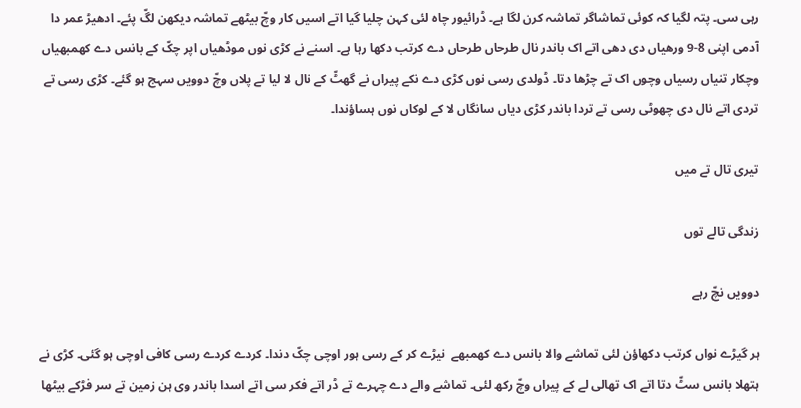رہی سی۔ پتہ لگیا کہ کوئی تماشاگر تماشہ کرن لگا ہے۔ ڈرائیور چاہ لئی کہن چلیا گیا اتے اسیں کار وچّ بیٹھے تماشہ دیکھن لگّ پئے۔ ادھیڑ عمر دا آدمی اپنی 8-9 ورھیاں دی دھی اتے اک باندر نال طرحاں طرحاں دے کرتب دکھا رہا ہے۔ اسنے نے کڑی نوں موڈھیاں اپر چکّ کے بانس دے کھمبھیاں وچکار تنیاں رسیاں وچوں اک تے چڑھا دتا۔ ڈولدی رسی نوں کڑی دے نکے پیراں نے گھٹّ کے نال لا لیا تے پلاں وچّ دوویں سہج ہو گئے۔ کڑی رسی تے تردی اتے نال دی چھوٹی رسی تے تردا باندر کڑی دیاں سانگاں لا کے لوکاں نوں ہساؤندا۔

تیری تال تے میں

زندگی تالے توں

دوویں نچّ رہے

ہر گیڑے نواں کرتب دکھاؤن لئی تماشے والا بانس دے کھمبھے  نیڑے کر کے رسی ہور اوچی چکّ دندا۔ کردے کردے رسی کافی اوچی ہو گئی۔ کڑی نے ہتھلا بانس سٹّ دتا اتے اک تھالی لے کے پیراں وچّ رکھ لئی۔ تماشے والے دے چہرے تے ڈر اتے فکر سی اتے اسدا باندر وی ہن زمین تے سر فڑکے بیٹھا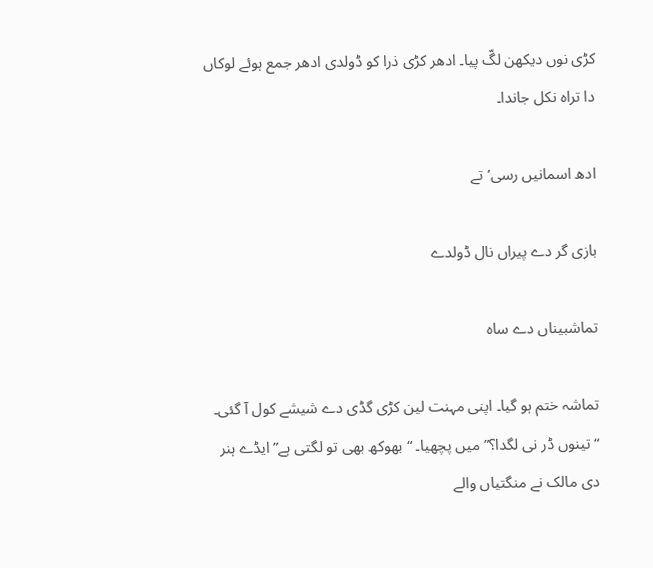کڑی نوں دیکھن لگّ پیا۔ ادھر کڑی ذرا کو ڈولدی ادھر جمع ہوئے لوکاں دا تراہ نکل جاندا۔

ادھ اسمانیں رسی’تے

بازی گر دے پیراں نال ڈولدے

تماشبیناں دے ساہ

تماشہ ختم ہو گیا۔ اپنی مہنت لین کڑی گڈی دے شیشے کول آ گئی۔ “تینوں ڈر نی لگدا؟” میں پچھیا۔ “بھوکھ بھی تو لگتی ہے” ایڈے ہنر دی مالک نے منگتیاں والے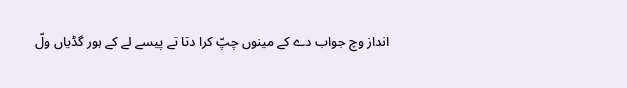انداز وچ جواب دے کے مینوں چپّ کرا دتا تے پیسے لے کے ہور گڈیاں ولّ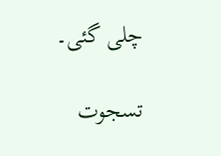چلی گئی۔

تسجوت